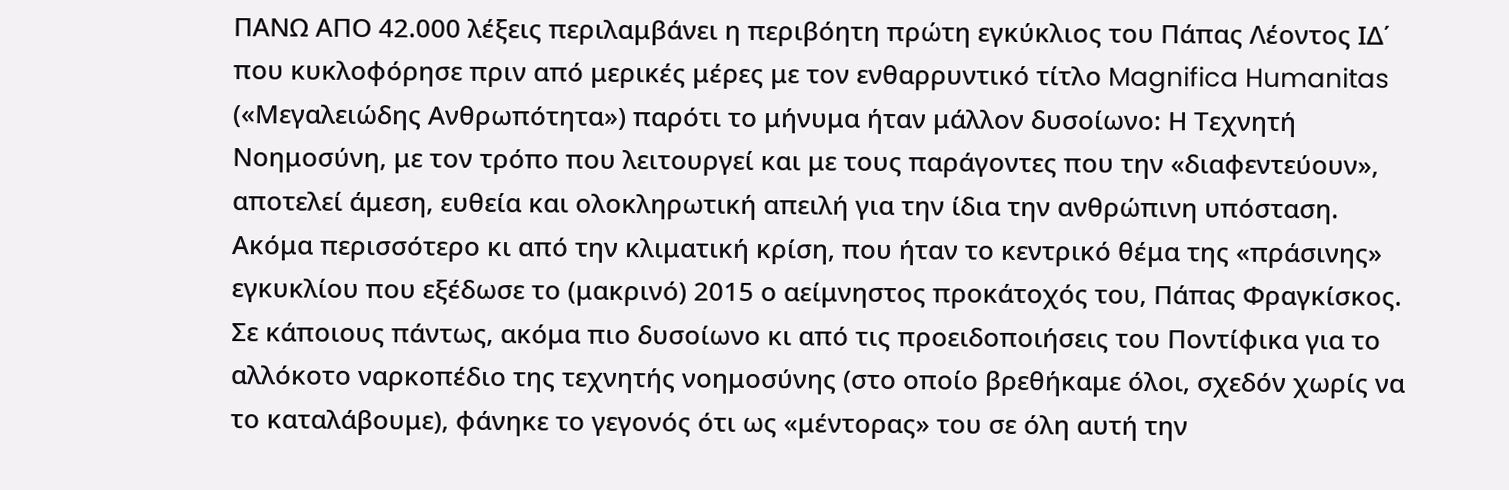ΠΑΝΩ ΑΠΟ 42.000 λέξεις περιλαμβάνει η περιβόητη πρώτη εγκύκλιος του Πάπας Λέοντος ΙΔ΄ που κυκλοφόρησε πριν από μερικές μέρες με τον ενθαρρυντικό τίτλο Magnifica Humanitas («Μεγαλειώδης Ανθρωπότητα») παρότι το μήνυμα ήταν μάλλον δυσοίωνο: Η Τεχνητή Νοημοσύνη, με τον τρόπο που λειτουργεί και με τους παράγοντες που την «διαφεντεύουν», αποτελεί άμεση, ευθεία και ολοκληρωτική απειλή για την ίδια την ανθρώπινη υπόσταση. Ακόμα περισσότερο κι από την κλιματική κρίση, που ήταν το κεντρικό θέμα της «πράσινης» εγκυκλίου που εξέδωσε το (μακρινό) 2015 ο αείμνηστος προκάτοχός του, Πάπας Φραγκίσκος.
Σε κάποιους πάντως, ακόμα πιο δυσοίωνο κι από τις προειδοποιήσεις του Ποντίφικα για το αλλόκοτο ναρκοπέδιο της τεχνητής νοημοσύνης (στο οποίο βρεθήκαμε όλοι, σχεδόν χωρίς να το καταλάβουμε), φάνηκε το γεγονός ότι ως «μέντορας» του σε όλη αυτή την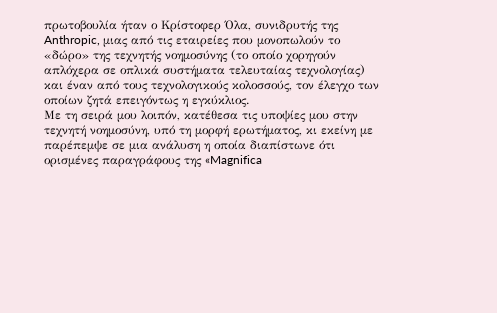πρωτοβουλία ήταν ο Κρίστοφερ Όλα, συνιδρυτής της Anthropic, μιας από τις εταιρείες που μονοπωλούν το «δώρο» της τεχνητής νοημοσύνης (το οποίο χορηγούν απλόχερα σε οπλικά συστήματα τελευταίας τεχνολογίας) και έναν από τους τεχνολογικούς κολοσσούς, τον έλεγχο των οποίων ζητά επειγόντως η εγκύκλιος.
Με τη σειρά μου λοιπόν, κατέθεσα τις υποψίες μου στην τεχνητή νοημοσύνη, υπό τη μορφή ερωτήματος, κι εκείνη με παρέπεμψε σε μια ανάλυση η οποία διαπίστωνε ότι ορισμένες παραγράφους της «Magnifica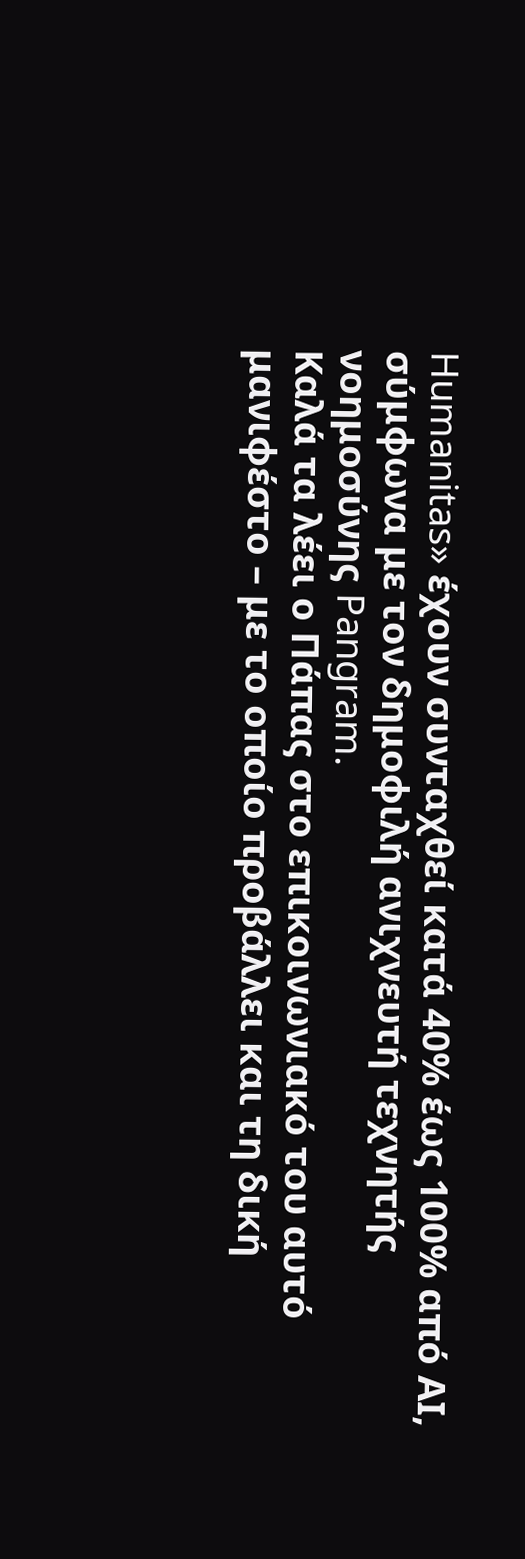Humanitas» έχουν συνταχθεί κατά 40% έως 100% από ΑΙ, σύμφωνα με τον δημοφιλή ανιχνευτή τεχνητής νοημοσύνης Pangram.
Καλά τα λέει ο Πάπας στο επικοινωνιακό του αυτό μανιφέστο – με το οποίο προβάλλει και τη δική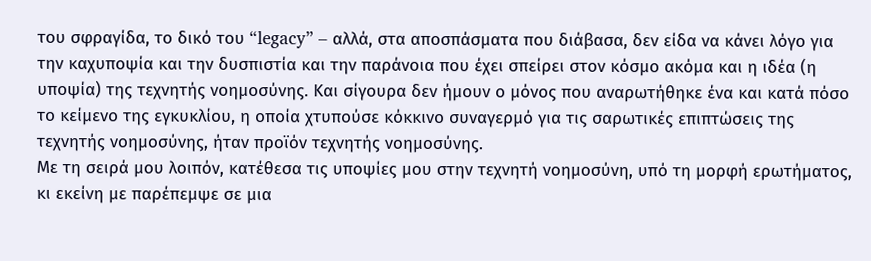του σφραγίδα, το δικό του “legacy” – αλλά, στα αποσπάσματα που διάβασα, δεν είδα να κάνει λόγο για την καχυποψία και την δυσπιστία και την παράνοια που έχει σπείρει στον κόσμο ακόμα και η ιδέα (η υποψία) της τεχνητής νοημοσύνης. Και σίγουρα δεν ήμουν ο μόνος που αναρωτήθηκε ένα και κατά πόσο το κείμενο της εγκυκλίου, η οποία χτυπούσε κόκκινο συναγερμό για τις σαρωτικές επιπτώσεις της τεχνητής νοημοσύνης, ήταν προϊόν τεχνητής νοημοσύνης.
Με τη σειρά μου λοιπόν, κατέθεσα τις υποψίες μου στην τεχνητή νοημοσύνη, υπό τη μορφή ερωτήματος, κι εκείνη με παρέπεμψε σε μια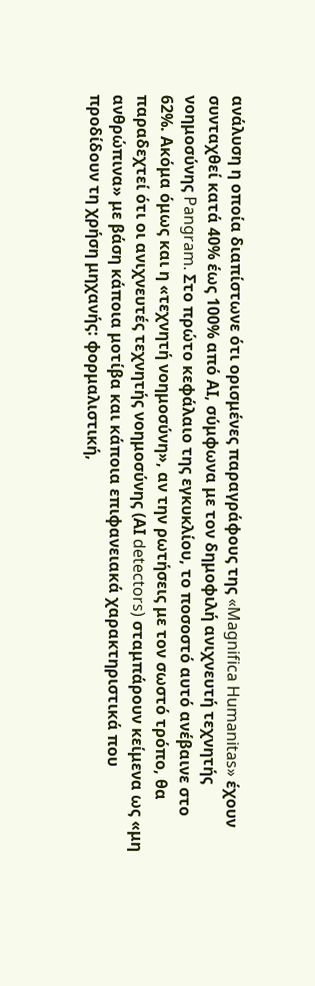ανάλυση η οποία διαπίστωνε ότι ορισμένες παραγράφους της «Magnifica Humanitas» έχουν συνταχθεί κατά 40% έως 100% από ΑΙ, σύμφωνα με τον δημοφιλή ανιχνευτή τεχνητής νοημοσύνης Pangram. Στο πρώτο κεφάλαιο της εγκυκλίου, το ποσοστό αυτό ανέβαινε στο 62%. Ακόμα όμως και η «τεχνητή νοημοσύνη», αν την ρωτήσεις με τον σωστό τρόπο, θα παραδεχτεί ότι οι ανιχνευτές τεχνητής νοημοσύνης (ΑΙ detectors) σταμπάρουν κείμενα ως «μη ανθρώπινα» με βάση κάποια μοτίβα και κάποια επιφανειακά χαρακτηριστικά που προδίδουν τη χρήση μηχανής: φορμαλιστική,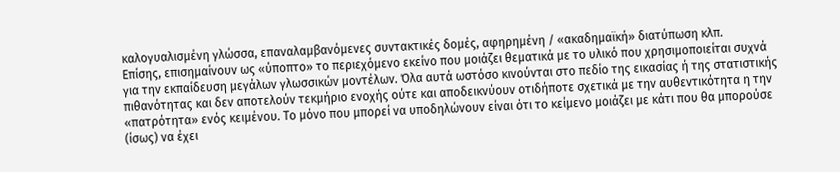καλογυαλισμένη γλώσσα, επαναλαμβανόμενες συντακτικές δομές, αφηρημένη / «ακαδημαϊκή» διατύπωση κλπ.
Επίσης, επισημαίνουν ως «ύποπτο» το περιεχόμενο εκείνο που μοιάζει θεματικά με το υλικό που χρησιμοποιείται συχνά για την εκπαίδευση μεγάλων γλωσσικών μοντέλων. Όλα αυτά ωστόσο κινούνται στο πεδίο της εικασίας ή της στατιστικής πιθανότητας και δεν αποτελούν τεκμήριο ενοχής ούτε και αποδεικνύουν οτιδήποτε σχετικά με την αυθεντικότητα η την «πατρότητα» ενός κειμένου. Το μόνο που μπορεί να υποδηλώνουν είναι ότι το κείμενο μοιάζει με κάτι που θα μπορούσε (ίσως) να έχει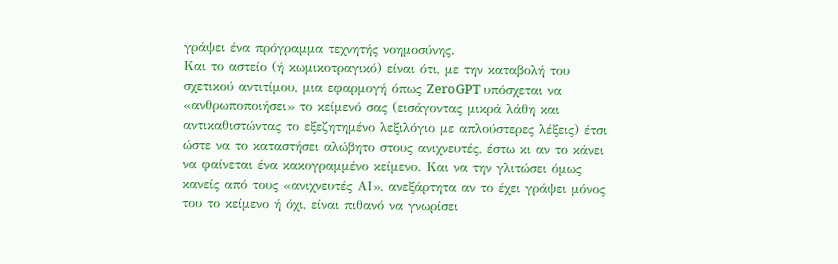γράψει ένα πρόγραμμα τεχνητής νοημοσύνης.
Και το αστείο (ή κωμικοτραγικό) είναι ότι, με την καταβολή του σχετικού αντιτίμου, μια εφαρμογή όπως ZeroGPT υπόσχεται να «ανθρωποποιήσει» το κείμενό σας (εισάγοντας μικρά λάθη και αντικαθιστώντας το εξεζητημένο λεξιλόγιο με απλούστερες λέξεις) έτσι ώστε να το καταστήσει αλώβητο στους ανιχνευτές, έστω κι αν το κάνει να φαίνεται ένα κακογραμμένο κείμενο. Και να την γλιτώσει όμως κανείς από τους «ανιχνευτές ΑΙ», ανεξάρτητα αν το έχει γράψει μόνος του το κείμενο ή όχι, είναι πιθανό να γνωρίσει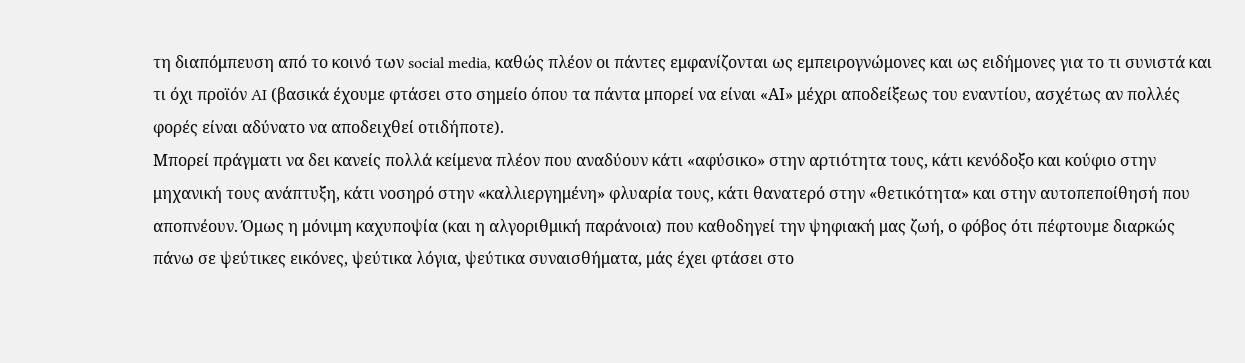τη διαπόμπευση από το κοινό των social media, καθώς πλέον οι πάντες εμφανίζονται ως εμπειρογνώμονες και ως ειδήμονες για το τι συνιστά και τι όχι προϊόν AI (βασικά έχουμε φτάσει στο σημείο όπου τα πάντα μπορεί να είναι «ΑΙ» μέχρι αποδείξεως του εναντίου, ασχέτως αν πολλές φορές είναι αδύνατο να αποδειχθεί οτιδήποτε).
Μπορεί πράγματι να δει κανείς πολλά κείμενα πλέον που αναδύουν κάτι «αφύσικο» στην αρτιότητα τους, κάτι κενόδοξο και κούφιο στην μηχανική τους ανάπτυξη, κάτι νοσηρό στην «καλλιεργημένη» φλυαρία τους, κάτι θανατερό στην «θετικότητα» και στην αυτοπεποίθησή που αποπνέουν. Όμως η μόνιμη καχυποψία (και η αλγοριθμική παράνοια) που καθοδηγεί την ψηφιακή μας ζωή, ο φόβος ότι πέφτουμε διαρκώς πάνω σε ψεύτικες εικόνες, ψεύτικα λόγια, ψεύτικα συναισθήματα, μάς έχει φτάσει στο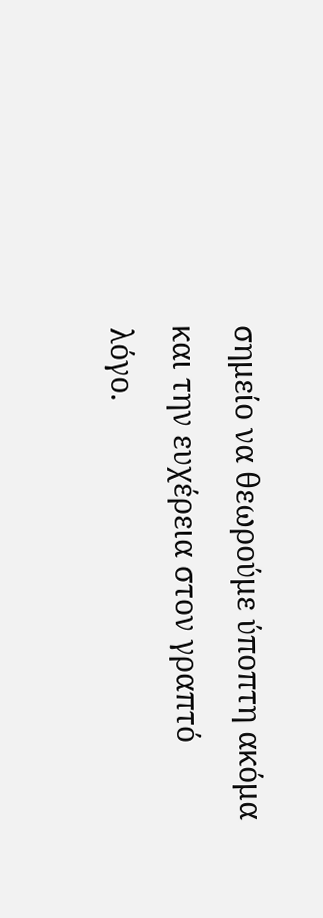σημείο να θεωρούμε ύποπτη ακόμα και την ευχέρεια στον γραπτό λόγο.